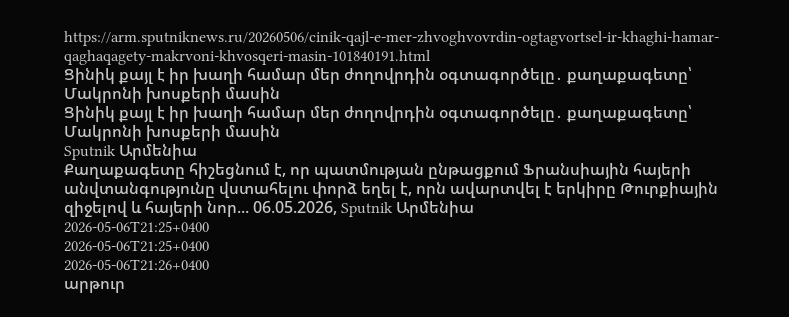https://arm.sputniknews.ru/20260506/cinik-qajl-e-mer-zhvoghvovrdin-ogtagvortsel-ir-khaghi-hamar-qaghaqagety-makrvoni-khvosqeri-masin-101840191.html
Ցինիկ քայլ է իր խաղի համար մեր ժողովրդին օգտագործելը․ քաղաքագետը՝ Մակրոնի խոսքերի մասին
Ցինիկ քայլ է իր խաղի համար մեր ժողովրդին օգտագործելը․ քաղաքագետը՝ Մակրոնի խոսքերի մասին
Sputnik Արմենիա
Քաղաքագետը հիշեցնում է, որ պատմության ընթացքում Ֆրանսիային հայերի անվտանգությունը վստահելու փորձ եղել է, որն ավարտվել է երկիրը Թուրքիային զիջելով և հայերի նոր... 06.05.2026, Sputnik Արմենիա
2026-05-06T21:25+0400
2026-05-06T21:25+0400
2026-05-06T21:26+0400
արթուր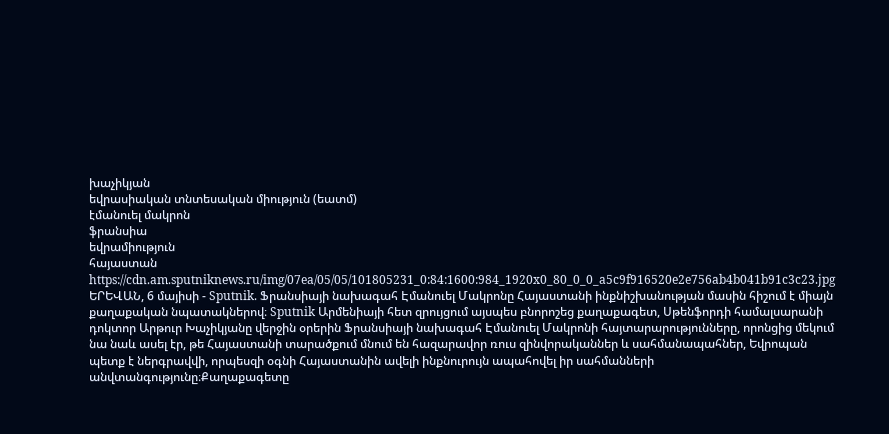խաչիկյան
եվրասիական տնտեսական միություն (եատմ)
էմանուել մակրոն
ֆրանսիա
եվրամիություն
հայաստան
https://cdn.am.sputniknews.ru/img/07ea/05/05/101805231_0:84:1600:984_1920x0_80_0_0_a5c9f916520e2e756ab4b041b91c3c23.jpg
ԵՐԵՎԱՆ, 6 մայիսի - Sputnik. Ֆրանսիայի նախագահ Էմանուել Մակրոնը Հայաստանի ինքնիշխանության մասին հիշում է միայն քաղաքական նպատակներով։ Sputnik Արմենիայի հետ զրույցում այսպես բնորոշեց քաղաքագետ, Սթենֆորդի համալսարանի դոկտոր Արթուր Խաչիկյանը վերջին օրերին Ֆրանսիայի նախագահ Էմանուել Մակրոնի հայտարարությունները, որոնցից մեկում նա նաև ասել էր, թե Հայաստանի տարածքում մնում են հազարավոր ռուս զինվորականներ և սահմանապահներ, Եվրոպան պետք է ներգրավվի, որպեսզի օգնի Հայաստանին ավելի ինքնուրույն ապահովել իր սահմանների անվտանգությունը։Քաղաքագետը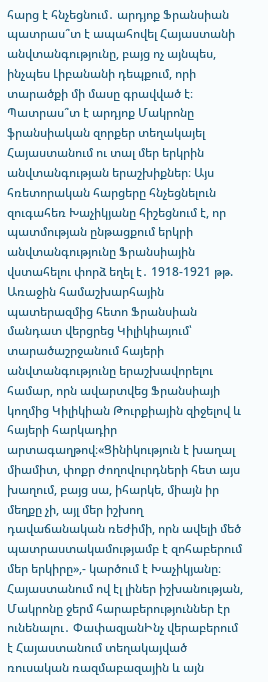հարց է հնչեցնում․ արդյոք Ֆրանսիան պատրաս՞տ է ապահովել Հայաստանի անվտանգությունը, բայց ոչ այնպես, ինչպես Լիբանանի դեպքում, որի տարածքի մի մասը գրավված է։ Պատրաս՞տ է արդյոք Մակրոնը ֆրանսիական զորքեր տեղակայել Հայաստանում ու տալ մեր երկրին անվտանգության երաշխիքներ։ Այս հռետորական հարցերը հնչեցնելուն զուգահեռ Խաչիկյանը հիշեցնում է, որ պատմության ընթացքում երկրի անվտանգությունը Ֆրանսիային վստահելու փորձ եղել է․ 1918-1921 թթ. Առաջին համաշխարհային պատերազմից հետո Ֆրանսիան մանդատ վերցրեց Կիլիկիայում՝ տարածաշրջանում հայերի անվտանգությունը երաշխավորելու համար, որն ավարտվեց Ֆրանսիայի կողմից Կիլիկիան Թուրքիային զիջելով և հայերի հարկադիր արտագաղթով։«Ցինիկություն է խաղալ միամիտ, փոքր ժողովուրդների հետ այս խաղում, բայց սա, իհարկե, միայն իր մեղքը չի, այլ մեր իշխող դավաճանական ռեժիմի, որն ավելի մեծ պատրաստակամությամբ է զոհաբերում մեր երկիրը»,- կարծում է Խաչիկյանը։ Հայաստանում ով էլ լիներ իշխանության, Մակրոնը ջերմ հարաբերություններ էր ունենալու․ ՓափազյանԻնչ վերաբերում է Հայաստանում տեղակայված ռուսական ռազմաբազային և այն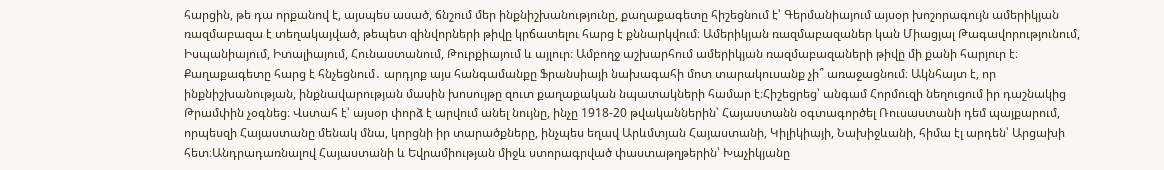հարցին, թե դա որքանով է, այսպես ասած, ճնշում մեր ինքնիշխանությունը, քաղաքագետը հիշեցնում է՝ Գերմանիայում այսօր խոշորագույն ամերիկյան ռազմաբազա է տեղակայված, թեպետ զինվորների թիվը կրճատելու հարց է քննարկվում։ Ամերիկյան ռազմաբազաներ կան Միացյալ Թագավորությունում, Իսպանիայում, Իտալիայում, Հունաստանում, Թուրքիայում և այլուր։ Ամբողջ աշխարհում ամերիկյան ռազմաբազաների թիվը մի քանի հարյուր է։ Քաղաքագետը հարց է հնչեցնում․ արդյոք այս հանգամանքը Ֆրանսիայի նախագահի մոտ տարակուսանք չի՞ առաջացնում։ Ակնհայտ է, որ ինքնիշխանության, ինքնավարության մասին խոսույթը զուտ քաղաքական նպատակների համար է։Հիշեցրեց՝ անգամ Հորմուզի նեղուցում իր դաշնակից Թրամփին չօգնեց։ Վստահ է՝ այսօր փորձ է արվում անել նույնը, ինչը 1918-20 թվականներին՝ Հայաստանն օգտագործել Ռուսաստանի դեմ պայքարում, որպեսզի Հայաստանը մենակ մնա, կորցնի իր տարածքները, ինչպես եղավ Արևմտյան Հայաստանի, Կիլիկիայի, Նախիջևանի, հիմա էլ արդեն՝ Արցախի հետ։Անդրադառնալով Հայաստանի և Եվրամիության միջև ստորագրված փաստաթղթերին՝ Խաչիկյանը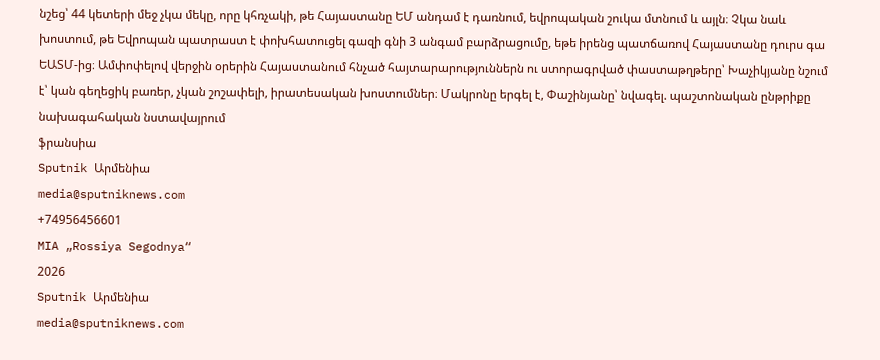նշեց՝ 44 կետերի մեջ չկա մեկը, որը կհռչակի, թե Հայաստանը ԵՄ անդամ է դառնում, եվրոպական շուկա մտնում և այլն։ Չկա նաև խոստում, թե Եվրոպան պատրաստ է փոխհատուցել գազի գնի 3 անգամ բարձրացումը, եթե իրենց պատճառով Հայաստանը դուրս գա ԵԱՏՄ-ից։ Ամփոփելով վերջին օրերին Հայաստանում հնչած հայտարարություններն ու ստորագրված փաստաթղթերը՝ Խաչիկյանը նշում է՝ կան գեղեցիկ բառեր, չկան շոշափելի, իրատեսական խոստումներ։ Մակրոնը երգել է, Փաշինյանը՝ նվագել. պաշտոնական ընթրիքը նախագահական նստավայրում
ֆրանսիա
Sputnik Արմենիա
media@sputniknews.com
+74956456601
MIA „Rossiya Segodnya“
2026
Sputnik Արմենիա
media@sputniknews.com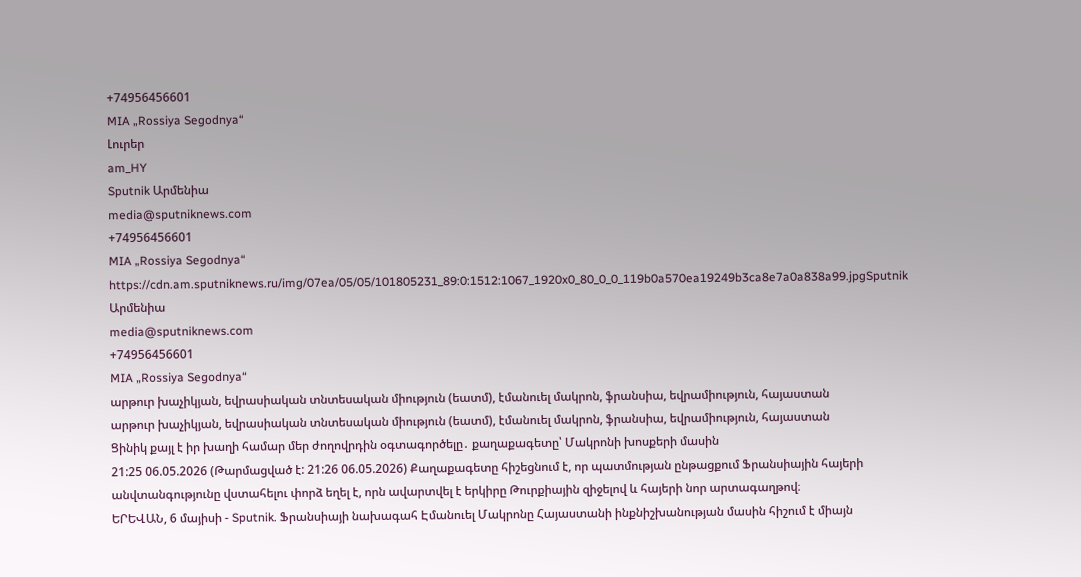+74956456601
MIA „Rossiya Segodnya“
Լուրեր
am_HY
Sputnik Արմենիա
media@sputniknews.com
+74956456601
MIA „Rossiya Segodnya“
https://cdn.am.sputniknews.ru/img/07ea/05/05/101805231_89:0:1512:1067_1920x0_80_0_0_119b0a570ea19249b3ca8e7a0a838a99.jpgSputnik Արմենիա
media@sputniknews.com
+74956456601
MIA „Rossiya Segodnya“
արթուր խաչիկյան, եվրասիական տնտեսական միություն (եատմ), էմանուել մակրոն, ֆրանսիա, եվրամիություն, հայաստան
արթուր խաչիկյան, եվրասիական տնտեսական միություն (եատմ), էմանուել մակրոն, ֆրանսիա, եվրամիություն, հայաստան
Ցինիկ քայլ է իր խաղի համար մեր ժողովրդին օգտագործելը․ քաղաքագետը՝ Մակրոնի խոսքերի մասին
21:25 06.05.2026 (Թարմացված է: 21:26 06.05.2026) Քաղաքագետը հիշեցնում է, որ պատմության ընթացքում Ֆրանսիային հայերի անվտանգությունը վստահելու փորձ եղել է, որն ավարտվել է երկիրը Թուրքիային զիջելով և հայերի նոր արտագաղթով։
ԵՐԵՎԱՆ, 6 մայիսի - Sputnik. Ֆրանսիայի նախագահ Էմանուել Մակրոնը Հայաստանի ինքնիշխանության մասին հիշում է միայն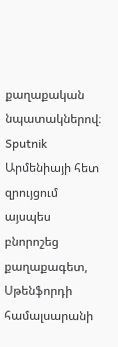քաղաքական նպատակներով։
Sputnik Արմենիայի հետ զրույցում այսպես բնորոշեց քաղաքագետ, Սթենֆորդի համալսարանի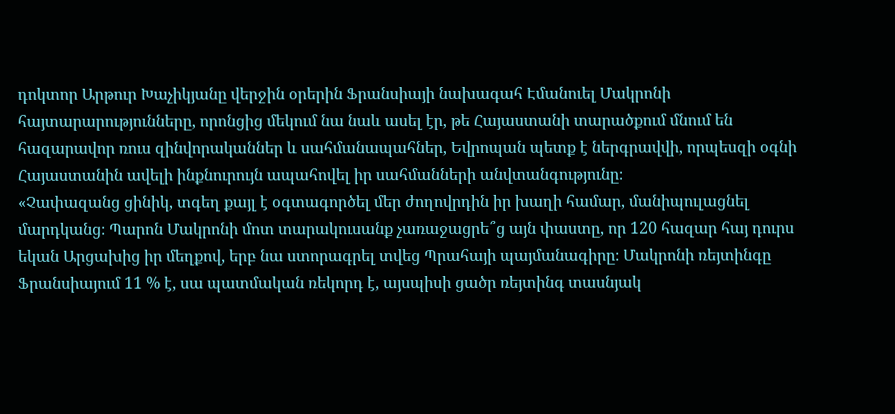դոկտոր Արթուր Խաչիկյանը վերջին օրերին Ֆրանսիայի նախագահ Էմանուել Մակրոնի հայտարարությունները, որոնցից մեկում նա նաև ասել էր, թե Հայաստանի տարածքում մնում են հազարավոր ռուս զինվորականներ և սահմանապահներ, Եվրոպան պետք է ներգրավվի, որպեսզի օգնի Հայաստանին ավելի ինքնուրույն ապահովել իր սահմանների անվտանգությունը։
«Չափազանց ցինիկ, տգեղ քայլ է օգտագործել մեր ժողովրդին իր խաղի համար, մանիպուլացնել մարդկանց։ Պարոն Մակրոնի մոտ տարակուսանք չառաջացրե՞ց այն փաստը, որ 120 հազար հայ դուրս եկան Արցախից իր մեղքով, երբ նա ստորագրել տվեց Պրահայի պայմանագիրը։ Մակրոնի ռեյտինգը Ֆրանսիայում 11 % է, սա պատմական ռեկորդ է, այսպիսի ցածր ռեյտինգ տասնյակ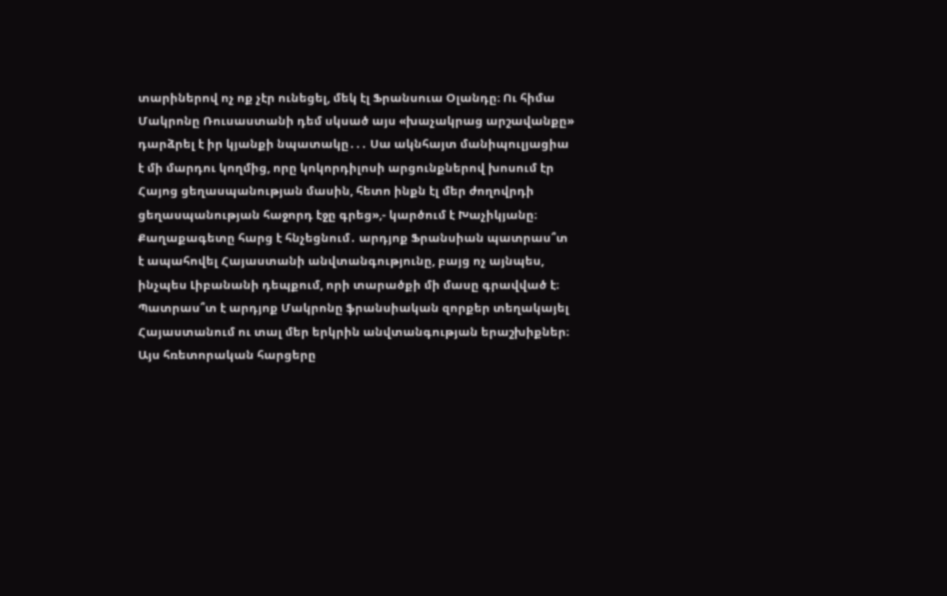տարիներով ոչ ոք չէր ունեցել, մեկ էլ Ֆրանսուա Օլանդը։ Ու հիմա Մակրոնը Ռուսաստանի դեմ սկսած այս «խաչակրաց արշավանքը» դարձրել է իր կյանքի նպատակը․․․ Սա ակնհայտ մանիպուլյացիա է մի մարդու կողմից, որը կոկորդիլոսի արցունքներով խոսում էր Հայոց ցեղասպանության մասին, հետո ինքն էլ մեր ժողովրդի ցեղասպանության հաջորդ էջը գրեց»,- կարծում է Խաչիկյանը։
Քաղաքագետը հարց է հնչեցնում․ արդյոք Ֆրանսիան պատրաս՞տ է ապահովել Հայաստանի անվտանգությունը, բայց ոչ այնպես, ինչպես Լիբանանի դեպքում, որի տարածքի մի մասը գրավված է։ Պատրաս՞տ է արդյոք Մակրոնը ֆրանսիական զորքեր տեղակայել Հայաստանում ու տալ մեր երկրին անվտանգության երաշխիքներ։ Այս հռետորական հարցերը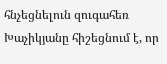հնչեցնելուն զուգահեռ Խաչիկյանը հիշեցնում է, որ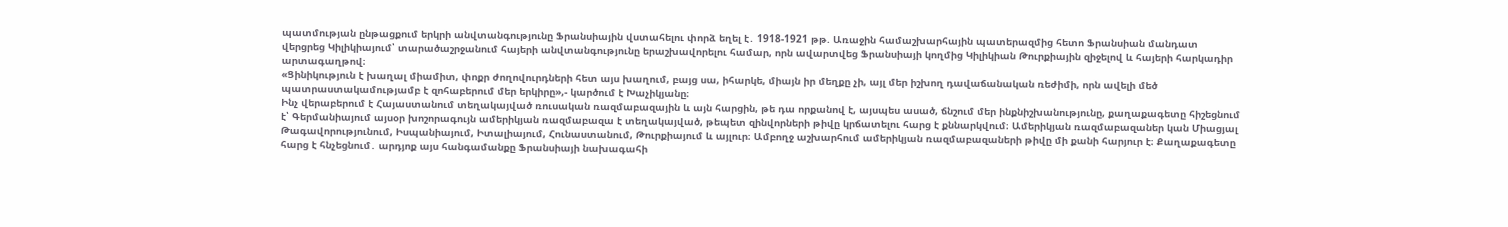պատմության ընթացքում երկրի անվտանգությունը Ֆրանսիային վստահելու փորձ եղել է․ 1918-1921 թթ. Առաջին համաշխարհային պատերազմից հետո Ֆրանսիան մանդատ վերցրեց Կիլիկիայում՝ տարածաշրջանում հայերի անվտանգությունը երաշխավորելու համար, որն ավարտվեց Ֆրանսիայի կողմից Կիլիկիան Թուրքիային զիջելով և հայերի հարկադիր արտագաղթով։
«Ցինիկություն է խաղալ միամիտ, փոքր ժողովուրդների հետ այս խաղում, բայց սա, իհարկե, միայն իր մեղքը չի, այլ մեր իշխող դավաճանական ռեժիմի, որն ավելի մեծ պատրաստակամությամբ է զոհաբերում մեր երկիրը»,- կարծում է Խաչիկյանը։
Ինչ վերաբերում է Հայաստանում տեղակայված ռուսական ռազմաբազային և այն հարցին, թե դա որքանով է, այսպես ասած, ճնշում մեր ինքնիշխանությունը, քաղաքագետը հիշեցնում է՝ Գերմանիայում այսօր խոշորագույն ամերիկյան ռազմաբազա է տեղակայված, թեպետ զինվորների թիվը կրճատելու հարց է քննարկվում։ Ամերիկյան ռազմաբազաներ կան Միացյալ Թագավորությունում, Իսպանիայում, Իտալիայում, Հունաստանում, Թուրքիայում և այլուր։ Ամբողջ աշխարհում ամերիկյան ռազմաբազաների թիվը մի քանի հարյուր է։ Քաղաքագետը հարց է հնչեցնում․ արդյոք այս հանգամանքը Ֆրանսիայի նախագահի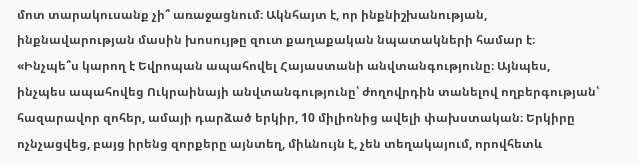մոտ տարակուսանք չի՞ առաջացնում։ Ակնհայտ է, որ ինքնիշխանության, ինքնավարության մասին խոսույթը զուտ քաղաքական նպատակների համար է։
«Ինչպե՞ս կարող է Եվրոպան ապահովել Հայաստանի անվտանգությունը։ Այնպես, ինչպես ապահովեց Ուկրաինայի անվտանգությունը՝ ժողովրդին տանելով ողբերգության՝ հազարավոր զոհեր, ամայի դարձած երկիր, 10 միլիոնից ավելի փախստական։ Երկիրը ոչնչացվեց, բայց իրենց զորքերը այնտեղ, միևնույն է, չեն տեղակայում, որովհետև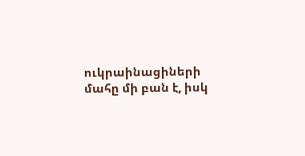ուկրաինացիների մահը մի բան է, իսկ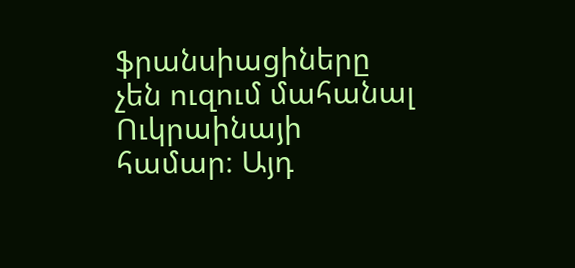ֆրանսիացիները չեն ուզում մահանալ Ուկրաինայի համար։ Այդ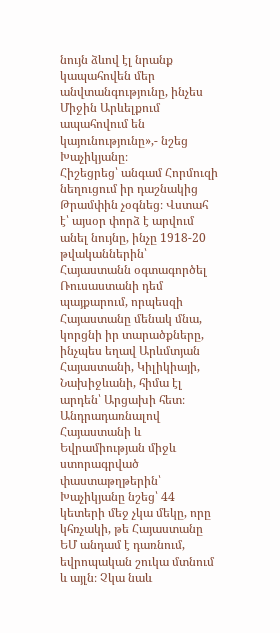նույն ձևով էլ նրանք կապահովեն մեր անվտանգությունը, ինչես Միջին Արևելքում ապահովում են կայունությունը»,- նշեց Խաչիկյանը։
Հիշեցրեց՝ անգամ Հորմուզի նեղուցում իր դաշնակից Թրամփին չօգնեց։ Վստահ է՝ այսօր փորձ է արվում անել նույնը, ինչը 1918-20 թվականներին՝ Հայաստանն օգտագործել Ռուսաստանի դեմ պայքարում, որպեսզի Հայաստանը մենակ մնա, կորցնի իր տարածքները, ինչպես եղավ Արևմտյան Հայաստանի, Կիլիկիայի, Նախիջևանի, հիմա էլ արդեն՝ Արցախի հետ։
Անդրադառնալով Հայաստանի և Եվրամիության միջև ստորագրված փաստաթղթերին՝ Խաչիկյանը նշեց՝ 44 կետերի մեջ չկա մեկը, որը կհռչակի, թե Հայաստանը ԵՄ անդամ է դառնում, եվրոպական շուկա մտնում և այլն։ Չկա նաև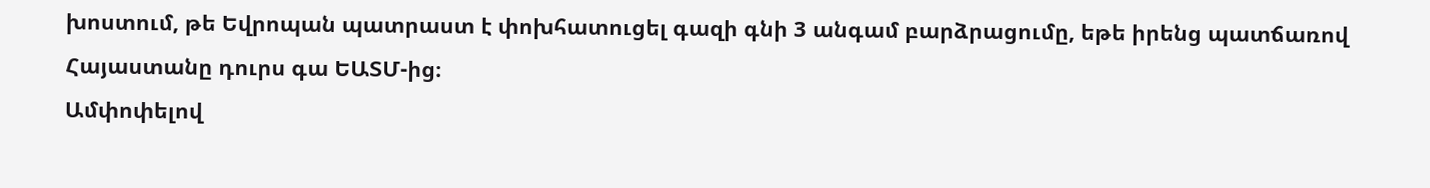խոստում, թե Եվրոպան պատրաստ է փոխհատուցել գազի գնի 3 անգամ բարձրացումը, եթե իրենց պատճառով Հայաստանը դուրս գա ԵԱՏՄ-ից։
Ամփոփելով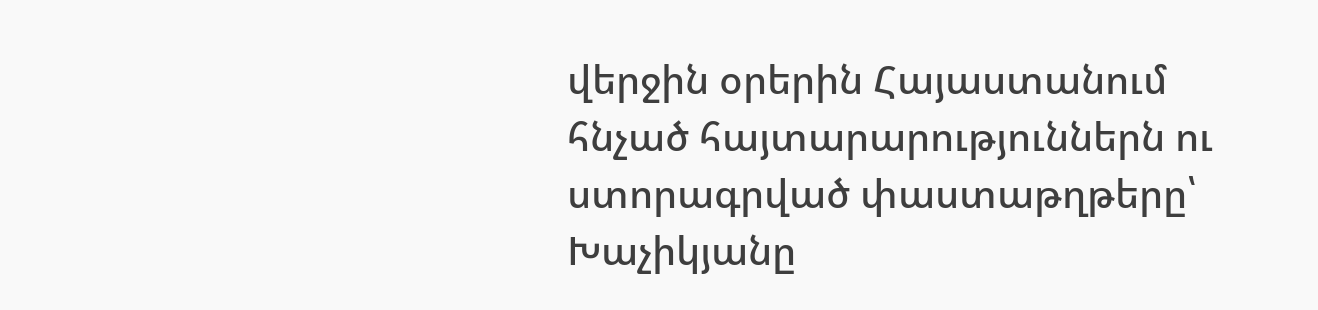վերջին օրերին Հայաստանում հնչած հայտարարություններն ու ստորագրված փաստաթղթերը՝ Խաչիկյանը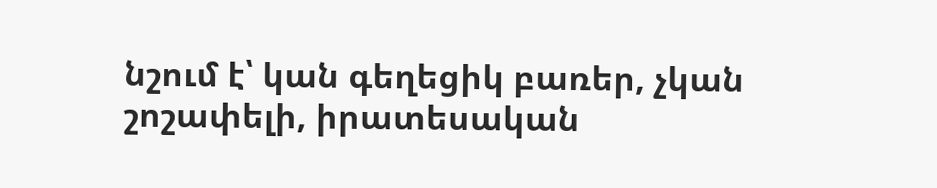նշում է՝ կան գեղեցիկ բառեր, չկան շոշափելի, իրատեսական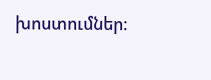խոստումներ։